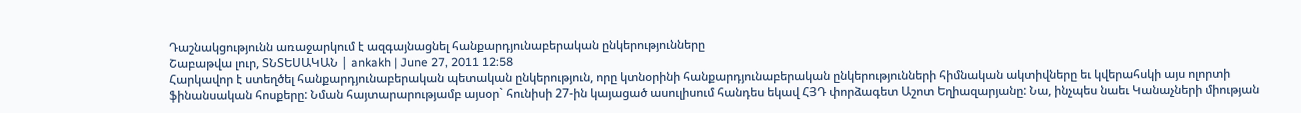Դաշնակցությունն առաջարկում է ազգայնացնել հանքարդյունաբերական ընկերությունները
Շաբաթվա լուր, ՏՆՏԵՍԱԿԱՆ | ankakh | June 27, 2011 12:58
Հարկավոր է ստեղծել հանքարդյունաբերական պետական ընկերություն, որը կտնօրինի հանքարդյունաբերական ընկերությունների հիմնական ակտիվները եւ կվերահսկի այս ոլորտի ֆինանսական հոսքերը: Նման հայտարարությամբ այսօր` հունիսի 27-ին կայացած ասուլիսում հանդես եկավ ՀՅԴ փորձագետ Աշոտ Եղիազարյանը: Նա, ինչպես նաեւ Կանաչների միության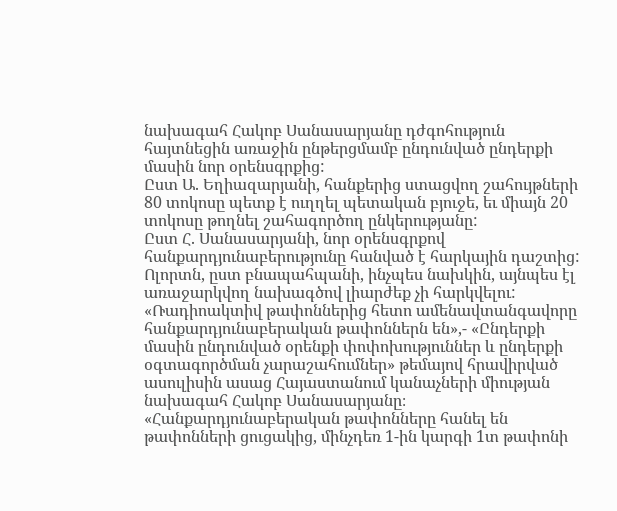նախագահ Հակոբ Սանասարյանը դժգոհություն հայտնեցին առաջին ընթերցմամբ ընդունված ընդերքի մասին նոր օրենսգրքից:
Ըստ Ա. Եղիազարյանի, հանքերից ստացվող շահույթների 80 տոկոսը պետք է ուղղել պետական բյուջե, եւ միայն 20 տոկոսը թողնել շահագործող ընկերությանը:
Ըստ Հ. Սանասարյանի, նոր օրենսգրքով հանքարդյունաբերությունը հանված է հարկային դաշտից: Ոլորտն, ըստ բնապահպանի, ինչպես նախկին, այնպես էլ առաջարկվող նախագծով լիարժեք չի հարկվելու:
«Ռադիոակտիվ թափոններից հետո ամենավտանգավորը հանքարդյունաբերական թափոններն են»,- «Ընդերքի մասին ընդունված օրենքի փոփոխություններ և ընդերքի օգտագործման չարաշահումներ» թեմայով հրավիրված ասուլիսին ասաց Հայաստանում կանաչների միության նախագահ Հակոբ Սանասարյանը։ «Հանքարդյունաբերական թափոնները հանել են թափոնների ցուցակից, մինչդեռ 1-ին կարգի 1տ թափոնի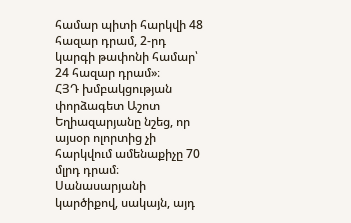համար պիտի հարկվի 48 հազար դրամ, 2-րդ կարգի թափոնի համար՝ 24 հազար դրամ»։
ՀՅԴ խմբակցության փորձագետ Աշոտ Եղիազարյանը նշեց, որ այսօր ոլորտից չի հարկվում ամենաքիչը 70 մլրդ դրամ։ Սանասարյանի կարծիքով, սակայն, այդ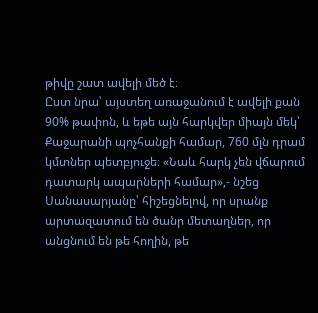թիվը շատ ավելի մեծ է։
Ըստ նրա՝ այստեղ առաջանում է ավելի քան 90% թափոն, և եթե այն հարկվեր միայն մեկ՝ Քաջարանի պոչհանքի համար, 760 մլն դրամ կմտներ պետբյուջե։ «Նաև հարկ չեն վճարում դատարկ ապարների համար»,- նշեց Սանասարյանը՝ հիշեցնելով, որ սրանք արտազատում են ծանր մետաղներ, որ անցնում են թե հողին, թե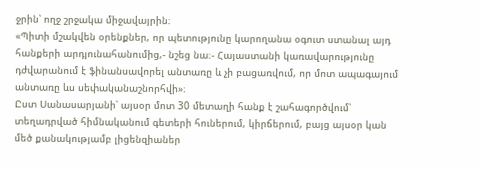ջրին՝ ողջ շրջակա միջավայրին։
«Պիտի մշակվեն օրենքներ, որ պետությունը կարողանա օգուտ ստանալ այդ հանքերի արդյունահանումից,- նշեց նա։- Հայաստանի կառավարությունը դժվարանում է ֆինանսավորել անտառը և չի բացառվում, որ մոտ ապագայում անտառը ևս սեփականաշնորհվի»։
Ըստ Սանասարյանի՝ այսօր մոտ 30 մետաղի հանք է շահագործվում՝ տեղադրված հիմնականում գետերի հուներում, կիրճերում, բայց այսօր կան մեծ քանակությամբ լիցենզիաներ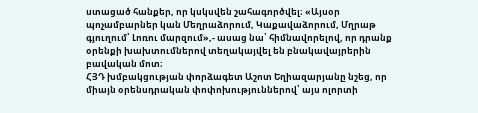ստացած հանքեր, որ կսկսվեն շահագործվել։ «Այսօր պոչամբարներ կան Մեղրաձորում, Կաքավաձորում, Մղրաթ գյուղում՝ Լոռու մարզում»,- ասաց նա՝ հիմնավորելով, որ դրանք օրենքի խախտումներով տեղակայվել են բնակավայրերին բավական մոտ։
ՀՅԴ խմբակցության փորձագետ Աշոտ Եղիազարյանը նշեց, որ միայն օրենսդրական փոփոխություններով՝ այս ոլորտի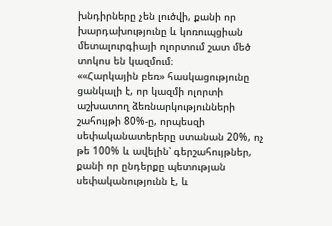խնդիրները չեն լուծվի, քանի որ խարդախությունը և կոռուպցիան մետալուրգիայի ոլորտում շատ մեծ տոկոս են կազմում։
««Հարկային բեռ» հասկացությունը ցանկալի է, որ կազմի ոլորտի աշխատող ձեռնարկությունների շահույթի 80%-ը, որպեսզի սեփականատերերը ստանան 20%, ոչ թե 100% և ավելին՝ գերշահույթներ, քանի որ ընդերքը պետության սեփականությունն է, և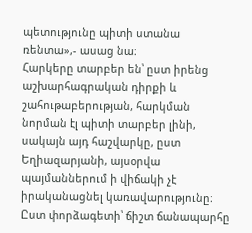պետությունը պիտի ստանա ռենտա»,- ասաց նա։
Հարկերը տարբեր են՝ ըստ իրենց աշխարհագրական դիրքի և շահութաբերության, հարկման նորման էլ պիտի տարբեր լինի, սակայն այդ հաշվարկը, ըստ Եղիազարյանի, այսօրվա պայմաններում ի վիճակի չէ իրականացնել կառավարությունը։ Ըստ փորձագետի՝ ճիշտ ճանապարհը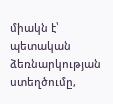միակն է՝ պետական ձեռնարկության ստեղծումը,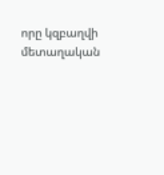որը կզբաղվի մետաղական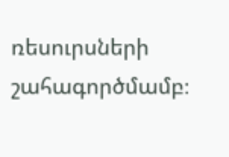ռեսուրսների շահագործմամբ։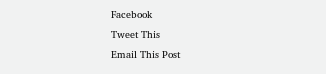Facebook
Tweet This
Email This Post